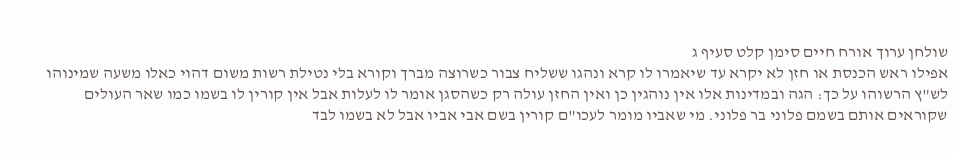שולחן ערוך אורח חיים סימן קלט סעיף ג
אפילו ראש הכנסת או חזן לא יקרא עד שיאמרו לו קרא ונהגו ששליח צבור כשרוצה מברך וקורא בלי נטילת רשות משום דהוי כאלו משעה שמינוהו לש"ץ הרשוהו על כך: הגה ובמדינות אלו אין נוהגין כן ואין החזן עולה רק כשהסגן אומר לו לעלות אבל אין קורין לו בשמו כמו שאר העולים שקוראים אותם בשמם פלוני בר פלוני. מי שאביו מומר לעכו"ם קורין בשם אבי אביו אבל לא בשמו לבד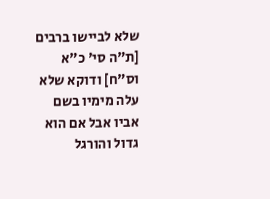שלא לביישו ברבים [ת"ה סי' כ"א וס"ח] ודוקא שלא עלה מימיו בשם אביו אבל אם הוא גדול והורגל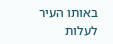באותו העיר לעלות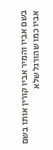בשם אביו והמיר אביו קורין אותו בשם אביו כמו שהורגל שלא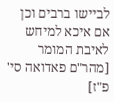לביישו ברבים וכן אם איכא למיחש לאיבת המומר [מהר"ם פאדואה סי' פ"ז]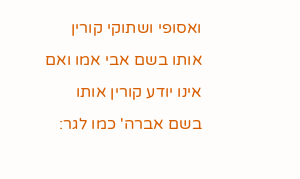ואסופי ושתוקי קורין אותו בשם אבי אמו ואם אינו יודע קורין אותו בשם אברה' כמו לגר: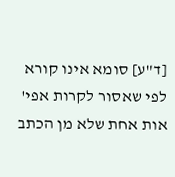[ד"ע] סומא אינו קורא לפי שאסור לקרות אפי' אות אחת שלא מן הכתב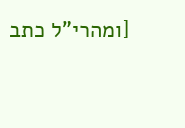[ומהרי"ל כתב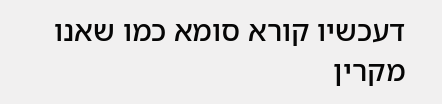דעכשיו קורא סומא כמו שאנו מקרין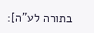בתורה לע"ה]: